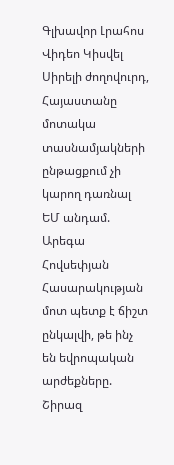Գլխավոր Լրահոս Վիդեո Կիսվել
Սիրելի ժողովուրդ, Հայաստանը մոտակա տասնամյակների ընթացքում չի կարող դառնալ ԵՄ անդամ. Արեգա Հովսեփյան Հասարակության մոտ պետք է ճիշտ ընկալվի, թե ինչ են եվրոպական արժեքները. Շիրազ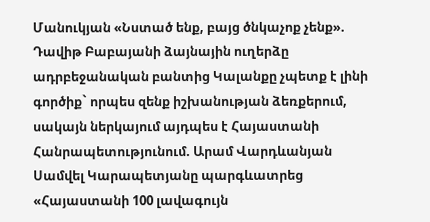Մանուկյան «Նստած ենք, բայց ծնկաչոք չենք». Դավիթ Բաբայանի ձայնային ուղերձը ադրբեջանական բանտից Կալանքը չպետք է լինի գործիք` որպես զենք իշխանության ձեռքերում, սակայն ներկայում այդպես է Հայաստանի Հանրապետությունում. Արամ Վարդևանյան Սամվել Կարապետյանը պարգևատրեց «Հայաստանի 100 լավագույն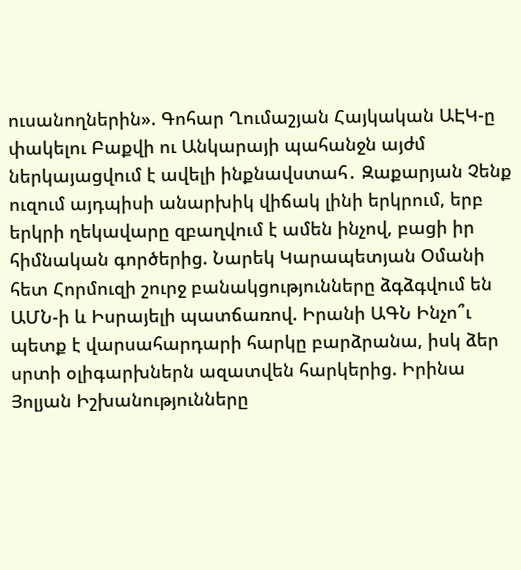ուսանողներին». Գոհար Ղումաշյան Հայկական ԱԷԿ-ը փակելու Բաքվի ու Անկարայի պահանջն այժմ ներկայացվում է ավելի ինքնավստահ․ Զաքարյան Չենք ուզում այդպիսի անարխիկ վիճակ լինի երկրում, երբ երկրի ղեկավարը զբաղվում է ամեն ինչով, բացի իր հիմնական գործերից. Նարեկ Կարապետյան Օմանի հետ Հորմուզի շուրջ բանակցությունները ձգձգվում են ԱՄՆ-ի և Իսրայելի պատճառով. Իրանի ԱԳՆ Ինչո՞ւ պետք է վարսահարդարի հարկը բարձրանա, իսկ ձեր սրտի օլիգարխներն ազատվեն հարկերից. Իրինա Յոլյան Իշխանությունները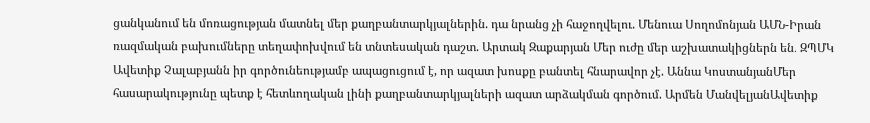ցանկանում են մոռացության մատնել մեր քաղբանտարկյալներին. դա նրանց չի հաջողվելու. Մենուա Սողոմոնյան ԱՄՆ-Իրան ռազմական բախումները տեղափոխվում են տնտեսական դաշտ. Արտակ Զաքարյան Մեր ուժը մեր աշխատակիցներն են․ ԶՊՄԿ
Ավետիք Չալաբյանն իր գործունեությամբ ապացուցում է, որ ազատ խոսքը բանտել հնարավոր չէ. Աննա ԿոստանյանՄեր հասարակությունը պետք է հետևողական լինի քաղբանտարկյալների ազատ արձակման գործում. Արմեն ՄանվելյանԱվետիք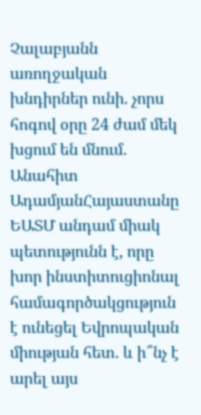Չալաբյանն առողջական խնդիրներ ունի. չորս հոգով օրը 24 ժամ մեկ խցում են մնում. Անահիտ ԱդամյանՀայաստանը ԵԱՏՄ անդամ միակ պետությունն է, որը խոր ինստիտուցիոնալ համագործակցություն է ունեցել Եվրոպական միության հետ. և ի՞նչ է արել այս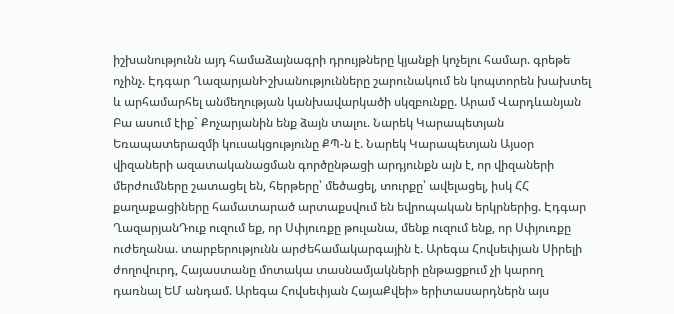իշխանությունն այդ համաձայնագրի դրույթները կյանքի կոչելու համար. գրեթե ոչինչ. Էդգար ՂազարյանԻշխանությունները շարունակում են կոպտորեն խախտել և արհամարհել անմեղության կանխավարկածի սկզբունքը. Արամ Վարդևանյան Բա ասում էիք` Քոչարյանին ենք ձայն տալու. Նարեկ Կարապետյան Եռապատերազմի կուսակցությունը ՔՊ-ն է. Նարեկ Կարապետյան Այսօր վիզաների ազատականացման գործընթացի արդյունքն այն է, որ վիզաների մերժումները շատացել են, հերթերը՝ մեծացել, տուրքը՝ ավելացել, իսկ ՀՀ քաղաքացիները համատարած արտաքսվում են եվրոպական երկրներից. Էդգար ՂազարյանԴուք ուզում եք, որ Սփյուռքը թուլանա, մենք ուզում ենք, որ Սփյուռքը ուժեղանա. տարբերությունն արժեհամակարգային է. Արեգա Հովսեփյան Սիրելի ժողովուրդ, Հայաստանը մոտակա տասնամյակների ընթացքում չի կարող դառնալ ԵՄ անդամ. Արեգա Հովսեփյան ՀայաՔվեի» երիտասարդներն այս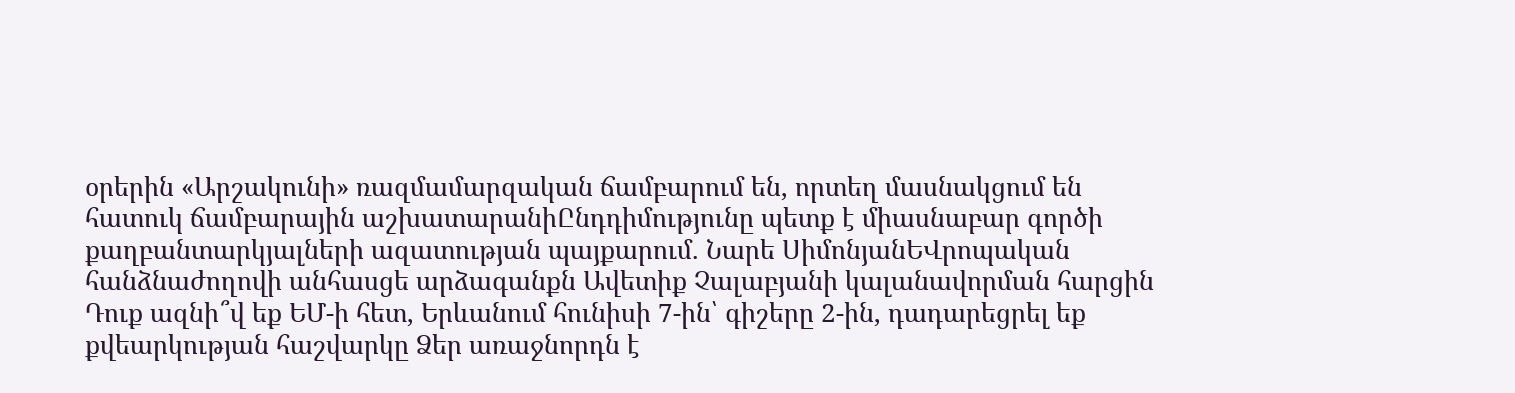օրերին «Արշակունի» ռազմամարզական ճամբարում են, որտեղ մասնակցում են հատուկ ճամբարային աշխատարանիԸնդդիմությունը պետք է միասնաբար գործի քաղբանտարկյալների ազատության պայքարում. Նարե ՍիմոնյանԵՎրոպական հանձնաժողովի անհասցե արձագանքն Ավետիք Չալաբյանի կալանավորման հարցին Դուք ազնի՞վ եք ԵՄ-ի հետ, Երևանում հունիսի 7-ին՝ գիշերը 2-ին, դադարեցրել եք քվեարկության հաշվարկը Ձեր առաջնորդն է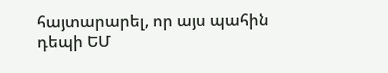հայտարարել, որ այս պահին դեպի ԵՄ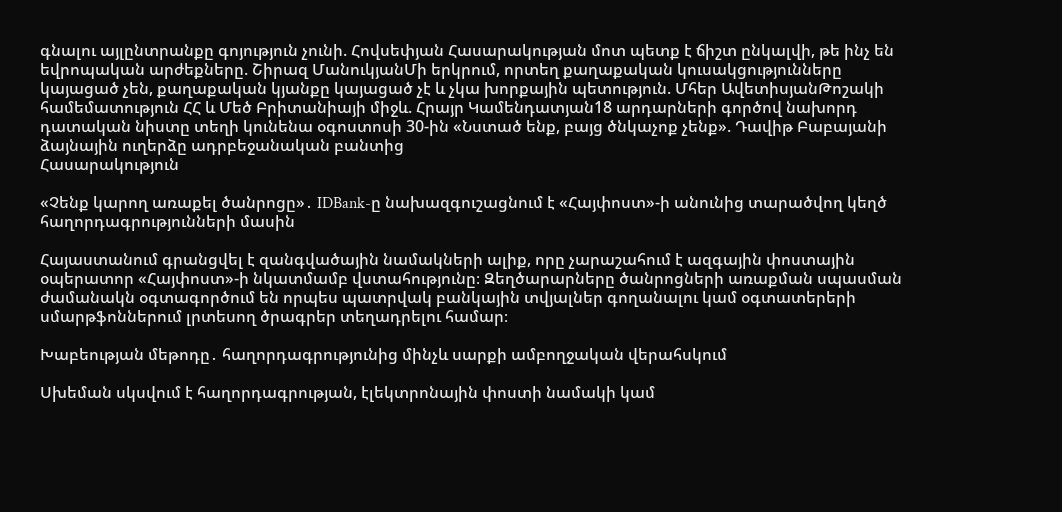գնալու այլընտրանքը գոյություն չունի. Հովսեփյան Հասարակության մոտ պետք է ճիշտ ընկալվի, թե ինչ են եվրոպական արժեքները. Շիրազ ՄանուկյանՄի երկրում, որտեղ քաղաքական կուսակցությունները կայացած չեն, քաղաքական կյանքը կայացած չէ և չկա խորքային պետություն. Մհեր ԱվետիսյանԹոշակի համեմատություն ՀՀ և Մեծ Բրիտանիայի միջև. Հրայր Կամենդատյան18 արդարների գործով նախորդ դատական նիստը տեղի կունենա օգոստոսի 30-ին «Նստած ենք, բայց ծնկաչոք չենք». Դավիթ Բաբայանի ձայնային ուղերձը ադրբեջանական բանտից
Հասարակություն

«Չենք կարող առաքել ծանրոցը»․ IDBank-ը նախազգուշացնում է «Հայփոստ»-ի անունից տարածվող կեղծ հաղորդագրությունների մասին

Հայաստանում գրանցվել է զանգվածային նամակների ալիք, որը չարաշահում է ազգային փոստային օպերատոր «Հայփոստ»-ի նկատմամբ վստահությունը։ Զեղծարարները ծանրոցների առաքման սպասման ժամանակն օգտագործում են որպես պատրվակ բանկային տվյալներ գողանալու կամ օգտատերերի սմարթֆոններում լրտեսող ծրագրեր տեղադրելու համար։

Խաբեության մեթոդը․ հաղորդագրությունից մինչև սարքի ամբողջական վերահսկում

Սխեման սկսվում է հաղորդագրության, էլեկտրոնային փոստի նամակի կամ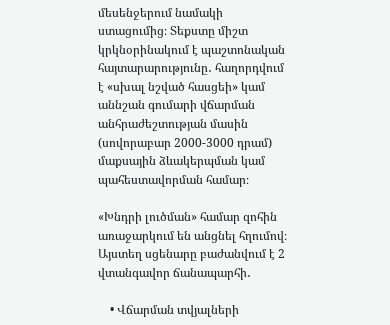մեսենջերում նամակի ստացումից։ Տեքստը միշտ կրկնօրինակում է պաշտոնական հայտարարությունը․ հաղորդվում է «սխալ նշված հասցեի» կամ աննշան գումարի վճարման անհրաժեշտության մասին (սովորաբար 2000-3000 դրամ) մաքսային ձևակերպման կամ պահեստավորման համար։

«Խնդրի լուծման» համար զոհին առաջարկում են անցնել հղումով։ Այստեղ սցենարը բաժանվում է 2 վտանգավոր ճանապարհի․

    • Վճարման տվյալների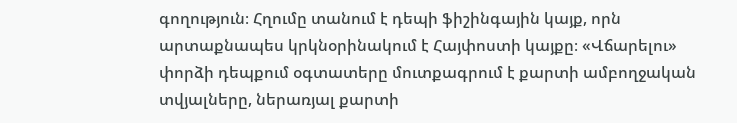գողություն։ Հղումը տանում է դեպի ֆիշինգային կայք, որն արտաքնապես կրկնօրինակում է Հայփոստի կայքը։ «Վճարելու» փորձի դեպքում օգտատերը մուտքագրում է քարտի ամբողջական տվյալները, ներառյալ քարտի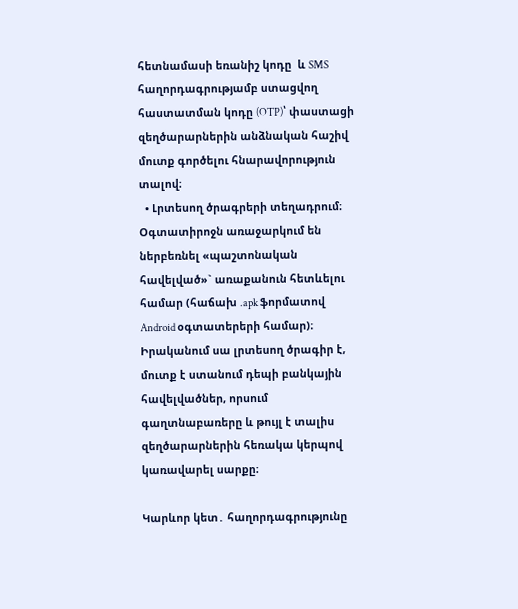հետնամասի եռանիշ կոդը  և SMS հաղորդագրությամբ ստացվող հաստատման կոդը (OTP)՝ փաստացի զեղծարարներին անձնական հաշիվ մուտք գործելու հնարավորություն տալով։
  • Լրտեսող ծրագրերի տեղադրում։ Օգտատիրոջն առաջարկում են ներբեռնել «պաշտոնական հավելված»` առաքանուն հետևելու համար (հաճախ .apk ֆորմատով Android օգտատերերի համար)։ Իրականում սա լրտեսող ծրագիր է, մուտք է ստանում դեպի բանկային հավելվածներ, որսում գաղտնաբառերը և թույլ է տալիս զեղծարարներին հեռակա կերպով կառավարել սարքը։

Կարևոր կետ․ հաղորդագրությունը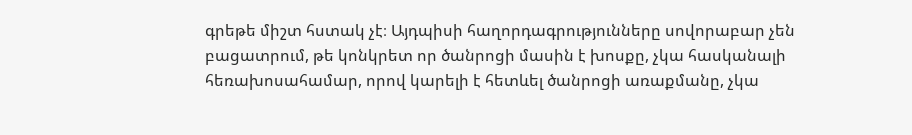գրեթե միշտ հստակ չէ։ Այդպիսի հաղորդագրությունները սովորաբար չեն բացատրում, թե կոնկրետ որ ծանրոցի մասին է խոսքը, չկա հասկանալի հեռախոսահամար, որով կարելի է հետևել ծանրոցի առաքմանը, չկա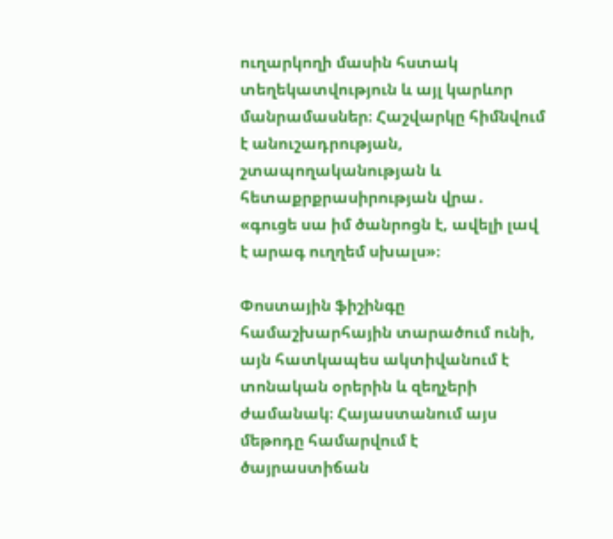ուղարկողի մասին հստակ տեղեկատվություն և այլ կարևոր մանրամասներ։ Հաշվարկը հիմնվում է անուշադրության, շտապողականության և հետաքրքրասիրության վրա․ «գուցե սա իմ ծանրոցն է, ավելի լավ է արագ ուղղեմ սխալս»։

Փոստային ֆիշինգը համաշխարհային տարածում ունի, այն հատկապես ակտիվանում է տոնական օրերին և զեղչերի ժամանակ։ Հայաստանում այս մեթոդը համարվում է ծայրաստիճան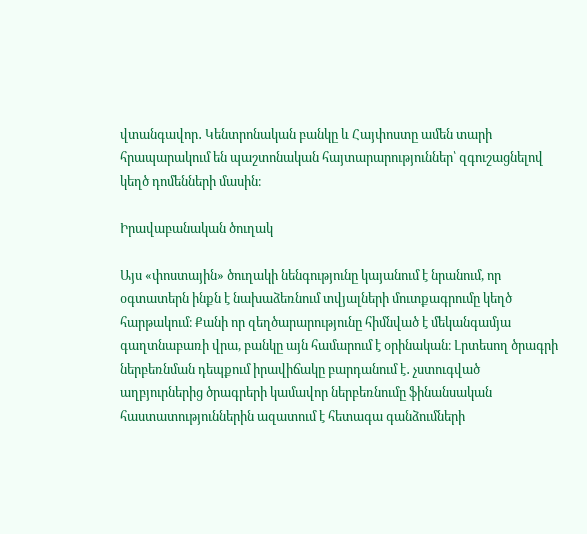վտանգավոր․ Կենտրոնական բանկը և Հայփոստը ամեն տարի հրապարակում են պաշտոնական հայտարարություններ՝ զգուշացնելով կեղծ դոմենների մասին։

Իրավաբանական ծուղակ

Այս «փոստային» ծուղակի նենգությունը կայանում է նրանում, որ օգտատերն ինքն է նախաձեռնում տվյալների մուտքագրումը կեղծ հարթակում։ Քանի որ զեղծարարությունը հիմնված է մեկանգամյա գաղտնաբառի վրա, բանկը այն համարում է օրինական։ Լրտեսող ծրագրի ներբեռնման դեպքում իրավիճակը բարդանում է․ չստուգված աղբյուրներից ծրագրերի կամավոր ներբեռնումը ֆինանսական հաստատություններին ազատում է հետագա գանձումների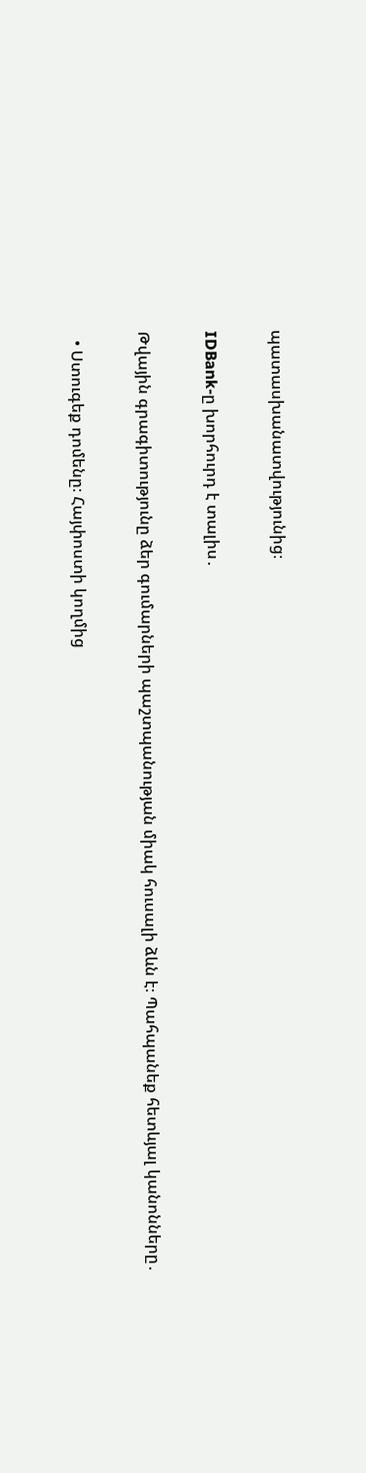պատասխանատվությունից։

IDBank-ը խորհուրդ է տալիս․

Թվային գրագիտությունը ձեր գումարների պաշտպանության միակ հուսալի ձևն է։ Պահպանեք հետևյալ կանոնները․

  • Ստուգեք դոմենը։ Հայփոստի կողմից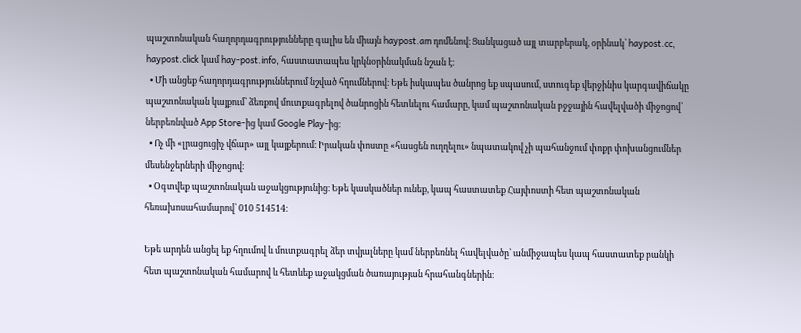պաշտոնական հաղորդագրությունները գալիս են միայն haypost.am դոմենով։ Ցանկացած այլ տարբերակ, օրինակ՝ haypost.cc, haypost.click կամ hay-post.info, հաստատապես կրկնօրինակման նշան է։
  • Մի անցեք հաղորդագրություններում նշված հղումներով։ Եթե իսկապես ծանրոց եք սպասում, ստուգեք վերջինիս կարգավիճակը պաշտոնական կայքում՝ ձեռքով մուտքագրելով ծանրոցին հետևելու համարը, կամ պաշտոնական բջջային հավելվածի միջոցով՝ ներբեռնված App Store-ից կամ Google Play-ից։
  • Ոչ մի «լրացուցիչ վճար» այլ կայքերում։ Իրական փոստը «հասցեն ուղղելու» նպատակով չի պահանջում փոքր փոխանցումներ մեսենջերների միջոցով։
  • Օգտվեք պաշտոնական աջակցությունից։ Եթե կասկածներ ունեք, կապ հաստատեք Հայփոստի հետ պաշտոնական հեռախոսահամարով՝ 010 514514։

Եթե արդեն անցել եք հղումով և մուտքագրել ձեր տվյալները կամ ներբեռնել հավելվածը՝ անմիջապես կապ հաստատեք բանկի հետ պաշտոնական համարով և հետևեք աջակցման ծառայության հրահանգներին։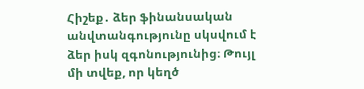Հիշեք․ ձեր ֆինանսական անվտանգությունը սկսվում է ձեր իսկ զգոնությունից։ Թույլ մի տվեք, որ կեղծ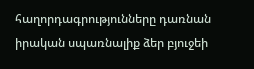հաղորդագրությունները դառնան իրական սպառնալիք ձեր բյուջեի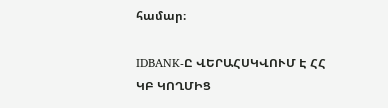համար։

IDBANK-Ը ՎԵՐԱՀՍԿՎՈՒՄ Է ՀՀ ԿԲ ԿՈՂՄԻՑ